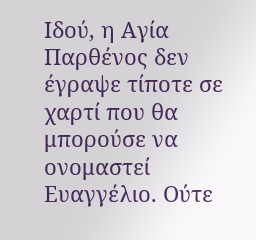Ιδού, η Αγία Παρθένος δεν έγραψε τίποτε σε χαρτί που θα μπορούσε να ονομαστεί Ευαγγέλιο. Ούτε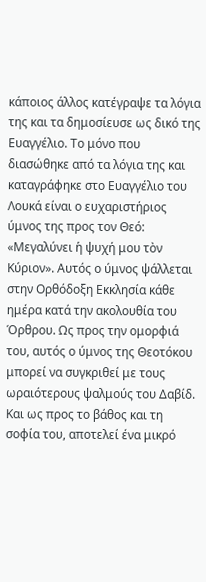κάποιος άλλος κατέγραψε τα λόγια της και τα δημοσίευσε ως δικό της Ευαγγέλιο. Το μόνο που διασώθηκε από τα λόγια της και καταγράφηκε στο Ευαγγέλιο του Λουκά είναι ο ευχαριστήριος ύμνος της προς τον Θεό: «Μεγαλύνει ἡ ψυχή μου τὸν Κύριον». Αυτός ο ύμνος ψάλλεται στην Ορθόδοξη Εκκλησία κάθε ημέρα κατά την ακολουθία του Όρθρου. Ως προς την ομορφιά του, αυτός ο ύμνος της Θεοτόκου μπορεί να συγκριθεί με τους ωραιότερους ψαλμούς του Δαβίδ. Και ως προς το βάθος και τη σοφία του, αποτελεί ένα μικρό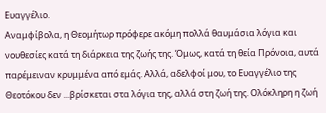Ευαγγέλιο.
Αναμφίβολα, η Θεομήτωρ πρόφερε ακόμη πολλά θαυμάσια λόγια και νουθεσίες κατά τη διάρκεια της ζωής της. Όμως, κατά τη θεία Πρόνοια, αυτά παρέμειναν κρυμμένα από εμάς. Αλλά, αδελφοί μου, το Ευαγγέλιο της Θεοτόκου δεν ...βρίσκεται στα λόγια της, αλλά στη ζωή της. Ολόκληρη η ζωή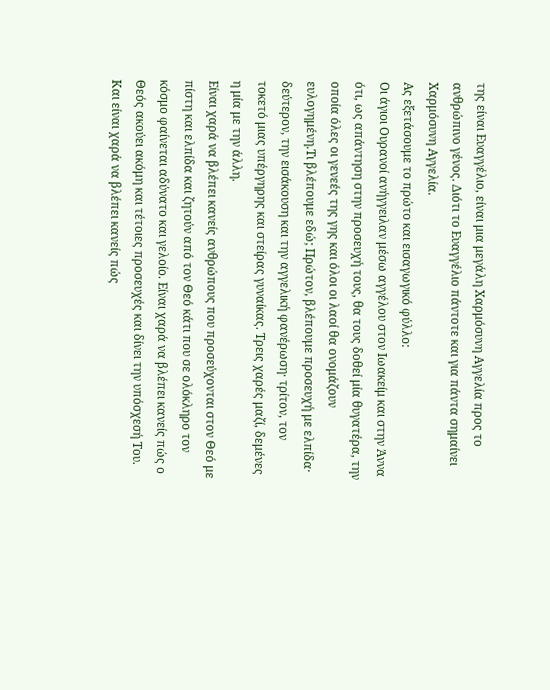της είναι Ευαγγέλιο, είναι μια μεγάλη Χαρμόσυνη Αγγελία προς το ανθρώπινο γένος. Διότι το Ευαγγέλιο πάντοτε και για πάντα σημαίνει Χαρμόσυνη Αγγελία.
Ας εξετάσουμε το πρώτο και εισαγωγικό φύλλο:
Οι άγιοι Ουρανοί ανήγγειλαν μέσω αγγέλου στον Ιωακείμ και στην Άννα ότι, ως απάντηση στην προσευχή τους, θα τους δοθεί μία θυγατέρα, την οποία όλες οι γενεές της γης και όλοι οι λαοί θα ονομάζουν ευλογημένη.Τι βλέπουμε εδώ; Πρώτον, βλέπουμε προσευχή με ελπίδα· δεύτερον, την εισάκουση και την αγγελική φανέρωση· τρίτον, τον τοκετό μιας υπέργηρης και στείρας γυναίκας. Τρεις χαρές μαζί, δεμένες η μία με την άλλη.
Είναι χαρά να βλέπει κανείς ανθρώπους που προσεύχονται στον Θεό με πίστη και ελπίδα και ζητούν από τον Θεό κάτι που σε ολόκληρο τον κόσμο φαίνεται αδύνατο και γελοίο. Είναι χαρά να βλέπει κανείς πώς ο Θεός ακούει ακόμη και τέτοιες προσευχές και δίνει την υπόσχεσή Του. Και είναι χαρά να βλέπει κανείς πώς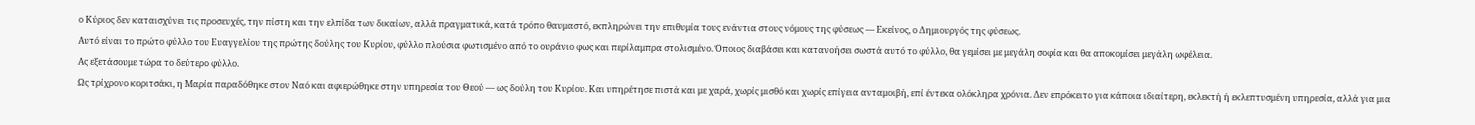ο Κύριος δεν καταισχύνει τις προσευχές, την πίστη και την ελπίδα των δικαίων, αλλά πραγματικά, κατά τρόπο θαυμαστό, εκπληρώνει την επιθυμία τους ενάντια στους νόμους της φύσεως — Εκείνος, ο Δημιουργός της φύσεως.
Αυτό είναι το πρώτο φύλλο του Ευαγγελίου της πρώτης δούλης του Κυρίου, φύλλο πλούσια φωτισμένο από το ουράνιο φως και περίλαμπρα στολισμένο. Όποιος διαβάσει και κατανοήσει σωστά αυτό το φύλλο, θα γεμίσει με μεγάλη σοφία και θα αποκομίσει μεγάλη ωφέλεια.
Ας εξετάσουμε τώρα το δεύτερο φύλλο.
Ως τρίχρονο κοριτσάκι, η Μαρία παραδόθηκε στον Ναό και αφιερώθηκε στην υπηρεσία του Θεού — ως δούλη του Κυρίου. Και υπηρέτησε πιστά και με χαρά, χωρίς μισθό και χωρίς επίγεια ανταμοιβή, επί έντεκα ολόκληρα χρόνια. Δεν επρόκειτο για κάποια ιδιαίτερη, εκλεκτή ή εκλεπτυσμένη υπηρεσία, αλλά για μια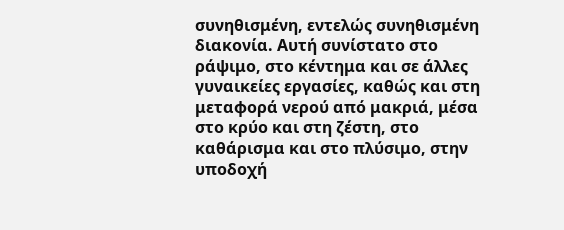συνηθισμένη, εντελώς συνηθισμένη διακονία. Αυτή συνίστατο στο ράψιμο, στο κέντημα και σε άλλες γυναικείες εργασίες, καθώς και στη μεταφορά νερού από μακριά, μέσα στο κρύο και στη ζέστη, στο καθάρισμα και στο πλύσιμο, στην υποδοχή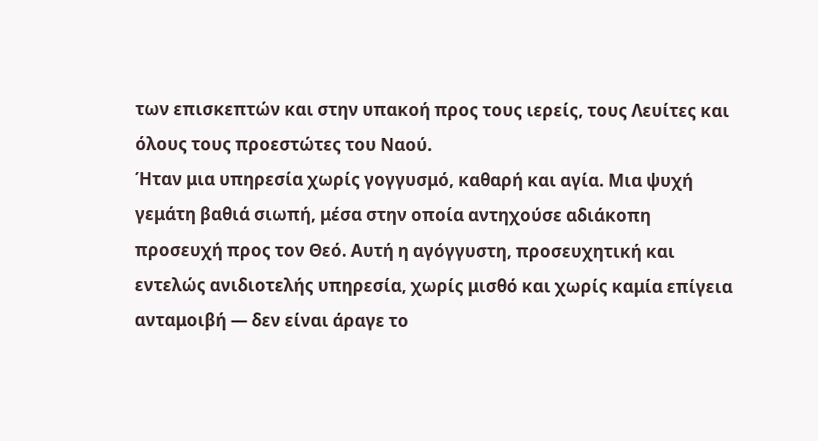των επισκεπτών και στην υπακοή προς τους ιερείς, τους Λευίτες και όλους τους προεστώτες του Ναού.
Ήταν μια υπηρεσία χωρίς γογγυσμό, καθαρή και αγία. Μια ψυχή γεμάτη βαθιά σιωπή, μέσα στην οποία αντηχούσε αδιάκοπη προσευχή προς τον Θεό. Αυτή η αγόγγυστη, προσευχητική και εντελώς ανιδιοτελής υπηρεσία, χωρίς μισθό και χωρίς καμία επίγεια ανταμοιβή — δεν είναι άραγε το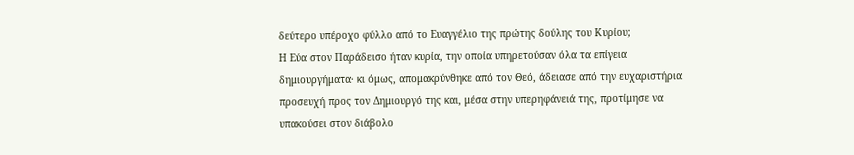δεύτερο υπέροχο φύλλο από το Ευαγγέλιο της πρώτης δούλης του Κυρίου;
Η Εύα στον Παράδεισο ήταν κυρία, την οποία υπηρετούσαν όλα τα επίγεια δημιουργήματα· κι όμως, απομακρύνθηκε από τον Θεό, άδειασε από την ευχαριστήρια προσευχή προς τον Δημιουργό της και, μέσα στην υπερηφάνειά της, προτίμησε να υπακούσει στον διάβολο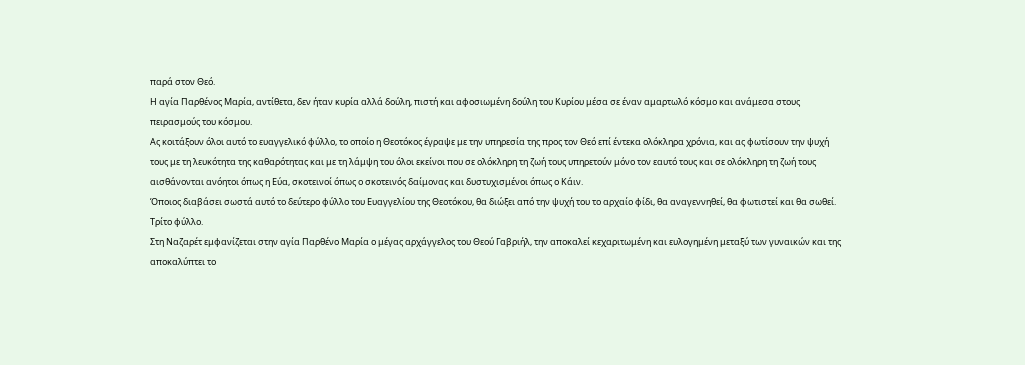παρά στον Θεό.
Η αγία Παρθένος Μαρία, αντίθετα, δεν ήταν κυρία αλλά δούλη, πιστή και αφοσιωμένη δούλη του Κυρίου μέσα σε έναν αμαρτωλό κόσμο και ανάμεσα στους πειρασμούς του κόσμου.
Ας κοιτάξουν όλοι αυτό το ευαγγελικό φύλλο, το οποίο η Θεοτόκος έγραψε με την υπηρεσία της προς τον Θεό επί έντεκα ολόκληρα χρόνια, και ας φωτίσουν την ψυχή τους με τη λευκότητα της καθαρότητας και με τη λάμψη του όλοι εκείνοι που σε ολόκληρη τη ζωή τους υπηρετούν μόνο τον εαυτό τους και σε ολόκληρη τη ζωή τους αισθάνονται ανόητοι όπως η Εύα, σκοτεινοί όπως ο σκοτεινός δαίμονας και δυστυχισμένοι όπως ο Κάιν.
Όποιος διαβάσει σωστά αυτό το δεύτερο φύλλο του Ευαγγελίου της Θεοτόκου, θα διώξει από την ψυχή του το αρχαίο φίδι, θα αναγεννηθεί, θα φωτιστεί και θα σωθεί.
Τρίτο φύλλο.
Στη Ναζαρέτ εμφανίζεται στην αγία Παρθένο Μαρία ο μέγας αρχάγγελος του Θεού Γαβριήλ, την αποκαλεί κεχαριτωμένη και ευλογημένη μεταξύ των γυναικών και της αποκαλύπτει το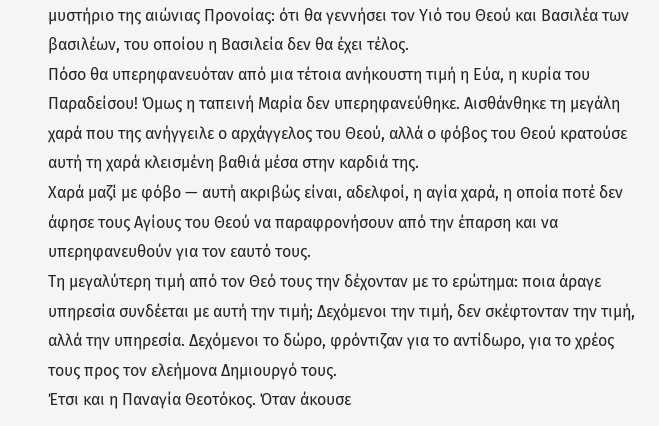μυστήριο της αιώνιας Προνοίας: ότι θα γεννήσει τον Υιό του Θεού και Βασιλέα των βασιλέων, του οποίου η Βασιλεία δεν θα έχει τέλος.
Πόσο θα υπερηφανευόταν από μια τέτοια ανήκουστη τιμή η Εύα, η κυρία του Παραδείσου! Όμως η ταπεινή Μαρία δεν υπερηφανεύθηκε. Αισθάνθηκε τη μεγάλη χαρά που της ανήγγειλε ο αρχάγγελος του Θεού, αλλά ο φόβος του Θεού κρατούσε αυτή τη χαρά κλεισμένη βαθιά μέσα στην καρδιά της.
Χαρά μαζί με φόβο — αυτή ακριβώς είναι, αδελφοί, η αγία χαρά, η οποία ποτέ δεν άφησε τους Αγίους του Θεού να παραφρονήσουν από την έπαρση και να υπερηφανευθούν για τον εαυτό τους.
Τη μεγαλύτερη τιμή από τον Θεό τους την δέχονταν με το ερώτημα: ποια άραγε υπηρεσία συνδέεται με αυτή την τιμή; Δεχόμενοι την τιμή, δεν σκέφτονταν την τιμή, αλλά την υπηρεσία. Δεχόμενοι το δώρο, φρόντιζαν για το αντίδωρο, για το χρέος τους προς τον ελεήμονα Δημιουργό τους.
Έτσι και η Παναγία Θεοτόκος. Όταν άκουσε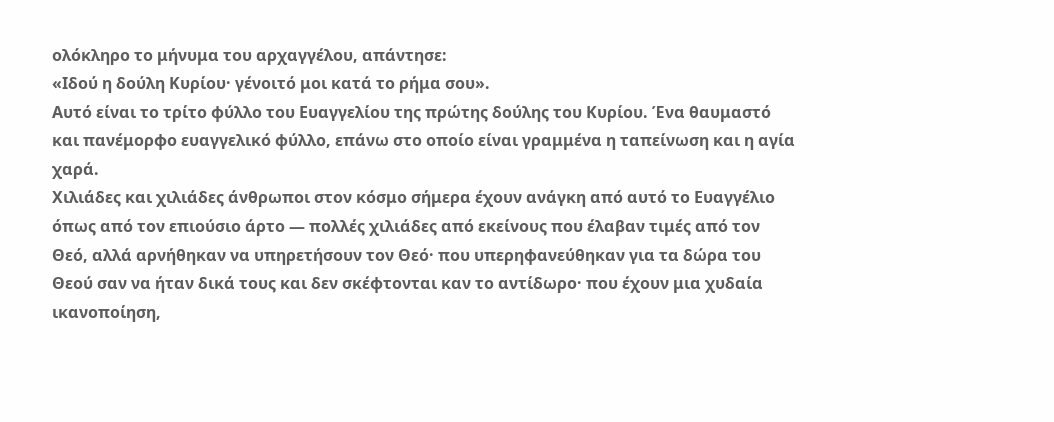ολόκληρο το μήνυμα του αρχαγγέλου, απάντησε:
«Ιδού η δούλη Κυρίου· γένοιτό μοι κατά το ρήμα σου».
Αυτό είναι το τρίτο φύλλο του Ευαγγελίου της πρώτης δούλης του Κυρίου. Ένα θαυμαστό και πανέμορφο ευαγγελικό φύλλο, επάνω στο οποίο είναι γραμμένα η ταπείνωση και η αγία χαρά.
Χιλιάδες και χιλιάδες άνθρωποι στον κόσμο σήμερα έχουν ανάγκη από αυτό το Ευαγγέλιο όπως από τον επιούσιο άρτο — πολλές χιλιάδες από εκείνους που έλαβαν τιμές από τον Θεό, αλλά αρνήθηκαν να υπηρετήσουν τον Θεό· που υπερηφανεύθηκαν για τα δώρα του Θεού σαν να ήταν δικά τους και δεν σκέφτονται καν το αντίδωρο· που έχουν μια χυδαία ικανοποίηση,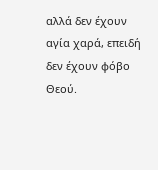αλλά δεν έχουν αγία χαρά, επειδή δεν έχουν φόβο Θεού.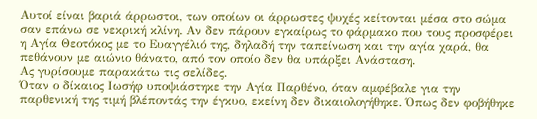Αυτοί είναι βαριά άρρωστοι, των οποίων οι άρρωστες ψυχές κείτονται μέσα στο σώμα σαν επάνω σε νεκρική κλίνη. Αν δεν πάρουν εγκαίρως το φάρμακο που τους προσφέρει η Αγία Θεοτόκος με το Ευαγγέλιό της, δηλαδή την ταπείνωση και την αγία χαρά, θα πεθάνουν με αιώνιο θάνατο, από τον οποίο δεν θα υπάρξει Ανάσταση.
Ας γυρίσουμε παρακάτω τις σελίδες.
Όταν ο δίκαιος Ιωσήφ υποψιάστηκε την Αγία Παρθένο, όταν αμφέβαλε για την παρθενική της τιμή βλέποντάς την έγκυο, εκείνη δεν δικαιολογήθηκε. Όπως δεν φοβήθηκε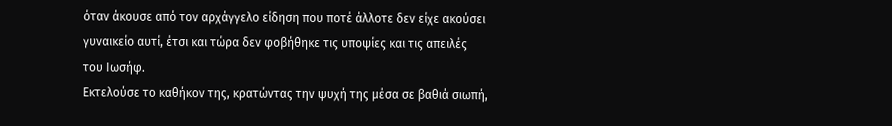όταν άκουσε από τον αρχάγγελο είδηση που ποτέ άλλοτε δεν είχε ακούσει γυναικείο αυτί, έτσι και τώρα δεν φοβήθηκε τις υποψίες και τις απειλές του Ιωσήφ.
Εκτελούσε το καθήκον της, κρατώντας την ψυχή της μέσα σε βαθιά σιωπή,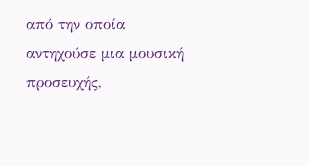από την οποία αντηχούσε μια μουσική προσευχής,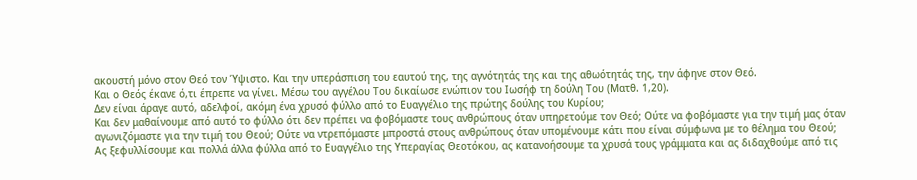ακουστή μόνο στον Θεό τον Ύψιστο. Και την υπεράσπιση του εαυτού της, της αγνότητάς της και της αθωότητάς της, την άφηνε στον Θεό.
Και ο Θεός έκανε ό,τι έπρεπε να γίνει. Μέσω του αγγέλου Του δικαίωσε ενώπιον του Ιωσήφ τη δούλη Του (Ματθ. 1,20).
Δεν είναι άραγε αυτό, αδελφοί, ακόμη ένα χρυσό φύλλο από το Ευαγγέλιο της πρώτης δούλης του Κυρίου;
Και δεν μαθαίνουμε από αυτό το φύλλο ότι δεν πρέπει να φοβόμαστε τους ανθρώπους όταν υπηρετούμε τον Θεό; Ούτε να φοβόμαστε για την τιμή μας όταν αγωνιζόμαστε για την τιμή του Θεού; Ούτε να ντρεπόμαστε μπροστά στους ανθρώπους όταν υπομένουμε κάτι που είναι σύμφωνα με το θέλημα του Θεού;
Ας ξεφυλλίσουμε και πολλά άλλα φύλλα από το Ευαγγέλιο της Υπεραγίας Θεοτόκου, ας κατανοήσουμε τα χρυσά τους γράμματα και ας διδαχθούμε από τις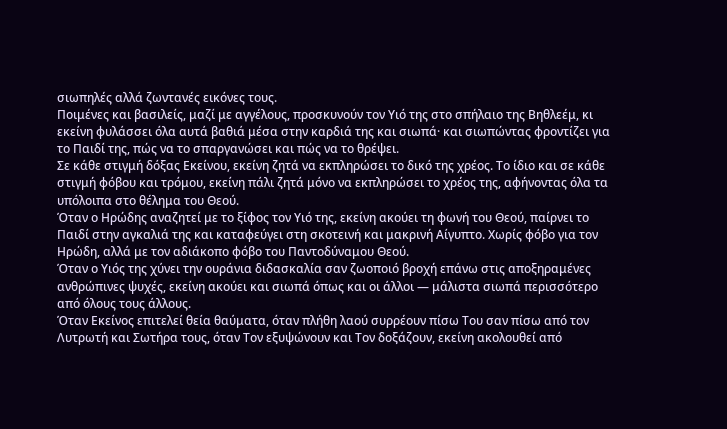σιωπηλές αλλά ζωντανές εικόνες τους.
Ποιμένες και βασιλείς, μαζί με αγγέλους, προσκυνούν τον Υιό της στο σπήλαιο της Βηθλεέμ, κι εκείνη φυλάσσει όλα αυτά βαθιά μέσα στην καρδιά της και σιωπά· και σιωπώντας φροντίζει για το Παιδί της, πώς να το σπαργανώσει και πώς να το θρέψει.
Σε κάθε στιγμή δόξας Εκείνου, εκείνη ζητά να εκπληρώσει το δικό της χρέος. Το ίδιο και σε κάθε στιγμή φόβου και τρόμου, εκείνη πάλι ζητά μόνο να εκπληρώσει το χρέος της, αφήνοντας όλα τα υπόλοιπα στο θέλημα του Θεού.
Όταν ο Ηρώδης αναζητεί με το ξίφος τον Υιό της, εκείνη ακούει τη φωνή του Θεού, παίρνει το Παιδί στην αγκαλιά της και καταφεύγει στη σκοτεινή και μακρινή Αίγυπτο. Χωρίς φόβο για τον Ηρώδη, αλλά με τον αδιάκοπο φόβο του Παντοδύναμου Θεού.
Όταν ο Υιός της χύνει την ουράνια διδασκαλία σαν ζωοποιό βροχή επάνω στις αποξηραμένες ανθρώπινες ψυχές, εκείνη ακούει και σιωπά όπως και οι άλλοι — μάλιστα σιωπά περισσότερο από όλους τους άλλους.
Όταν Εκείνος επιτελεί θεία θαύματα, όταν πλήθη λαού συρρέουν πίσω Του σαν πίσω από τον Λυτρωτή και Σωτήρα τους, όταν Τον εξυψώνουν και Τον δοξάζουν, εκείνη ακολουθεί από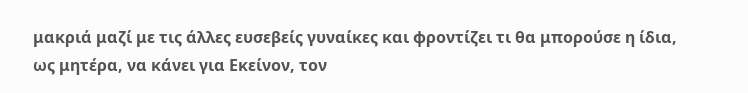μακριά μαζί με τις άλλες ευσεβείς γυναίκες και φροντίζει τι θα μπορούσε η ίδια, ως μητέρα, να κάνει για Εκείνον, τον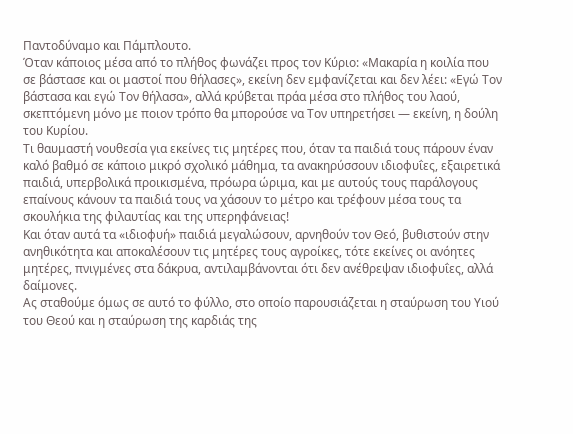Παντοδύναμο και Πάμπλουτο.
Όταν κάποιος μέσα από το πλήθος φωνάζει προς τον Κύριο: «Μακαρία η κοιλία που σε βάστασε και οι μαστοί που θήλασες», εκείνη δεν εμφανίζεται και δεν λέει: «Εγώ Τον βάστασα και εγώ Τον θήλασα», αλλά κρύβεται πράα μέσα στο πλήθος του λαού, σκεπτόμενη μόνο με ποιον τρόπο θα μπορούσε να Τον υπηρετήσει — εκείνη, η δούλη του Κυρίου.
Τι θαυμαστή νουθεσία για εκείνες τις μητέρες που, όταν τα παιδιά τους πάρουν έναν καλό βαθμό σε κάποιο μικρό σχολικό μάθημα, τα ανακηρύσσουν ιδιοφυΐες, εξαιρετικά παιδιά, υπερβολικά προικισμένα, πρόωρα ώριμα, και με αυτούς τους παράλογους επαίνους κάνουν τα παιδιά τους να χάσουν το μέτρο και τρέφουν μέσα τους τα σκουλήκια της φιλαυτίας και της υπερηφάνειας!
Και όταν αυτά τα «ιδιοφυή» παιδιά μεγαλώσουν, αρνηθούν τον Θεό, βυθιστούν στην ανηθικότητα και αποκαλέσουν τις μητέρες τους αγροίκες, τότε εκείνες οι ανόητες μητέρες, πνιγμένες στα δάκρυα, αντιλαμβάνονται ότι δεν ανέθρεψαν ιδιοφυΐες, αλλά δαίμονες.
Ας σταθούμε όμως σε αυτό το φύλλο, στο οποίο παρουσιάζεται η σταύρωση του Υιού του Θεού και η σταύρωση της καρδιάς της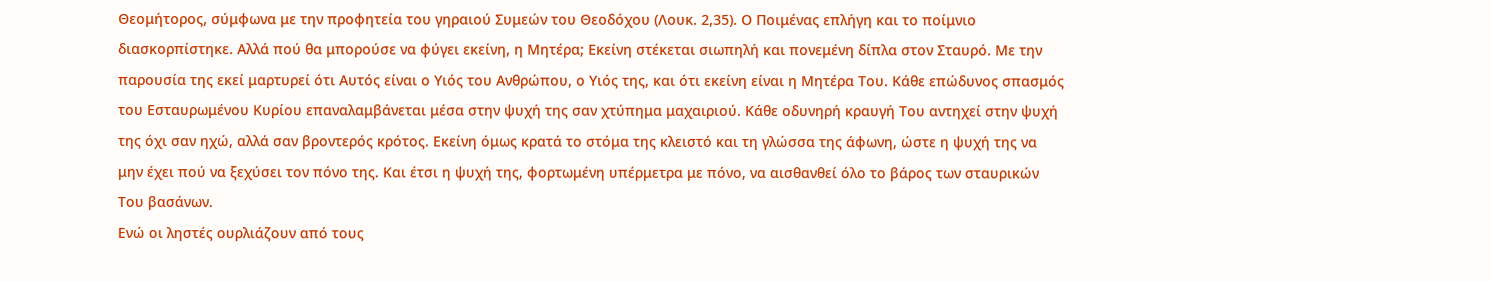Θεομήτορος, σύμφωνα με την προφητεία του γηραιού Συμεών του Θεοδόχου (Λουκ. 2,35). Ο Ποιμένας επλήγη και το ποίμνιο διασκορπίστηκε. Αλλά πού θα μπορούσε να φύγει εκείνη, η Μητέρα; Εκείνη στέκεται σιωπηλή και πονεμένη δίπλα στον Σταυρό. Με την παρουσία της εκεί μαρτυρεί ότι Αυτός είναι ο Υιός του Ανθρώπου, ο Υιός της, και ότι εκείνη είναι η Μητέρα Του. Κάθε επώδυνος σπασμός του Εσταυρωμένου Κυρίου επαναλαμβάνεται μέσα στην ψυχή της σαν χτύπημα μαχαιριού. Κάθε οδυνηρή κραυγή Του αντηχεί στην ψυχή της όχι σαν ηχώ, αλλά σαν βροντερός κρότος. Εκείνη όμως κρατά το στόμα της κλειστό και τη γλώσσα της άφωνη, ώστε η ψυχή της να μην έχει πού να ξεχύσει τον πόνο της. Και έτσι η ψυχή της, φορτωμένη υπέρμετρα με πόνο, να αισθανθεί όλο το βάρος των σταυρικών Του βασάνων.
Ενώ οι ληστές ουρλιάζουν από τους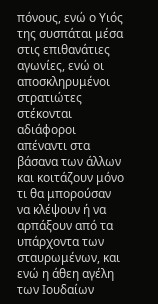πόνους, ενώ ο Υιός της συσπάται μέσα στις επιθανάτιες αγωνίες, ενώ οι αποσκληρυμένοι στρατιώτες στέκονται αδιάφοροι απέναντι στα βάσανα των άλλων και κοιτάζουν μόνο τι θα μπορούσαν να κλέψουν ή να αρπάξουν από τα υπάρχοντα των σταυρωμένων, και ενώ η άθεη αγέλη των Ιουδαίων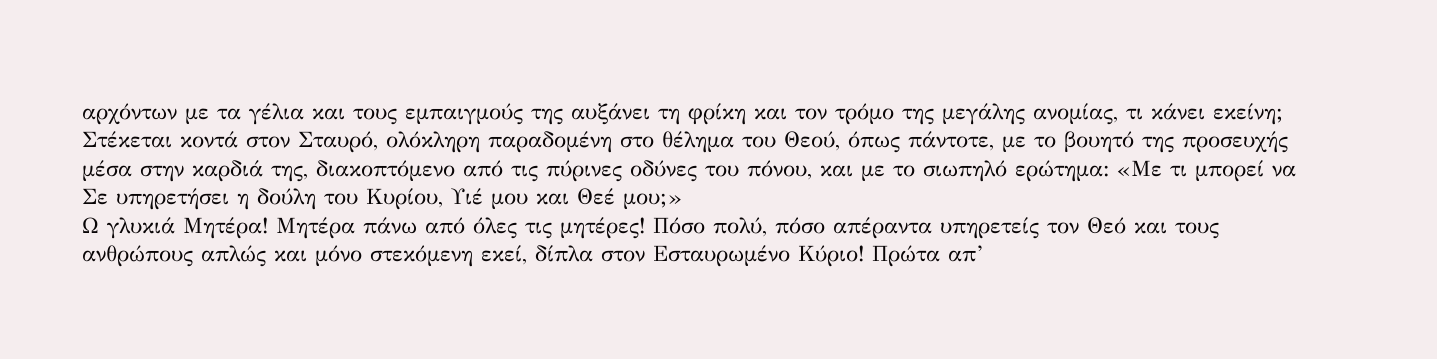αρχόντων με τα γέλια και τους εμπαιγμούς της αυξάνει τη φρίκη και τον τρόμο της μεγάλης ανομίας, τι κάνει εκείνη; Στέκεται κοντά στον Σταυρό, ολόκληρη παραδομένη στο θέλημα του Θεού, όπως πάντοτε, με το βουητό της προσευχής μέσα στην καρδιά της, διακοπτόμενο από τις πύρινες οδύνες του πόνου, και με το σιωπηλό ερώτημα: «Με τι μπορεί να Σε υπηρετήσει η δούλη του Κυρίου, Υιέ μου και Θεέ μου;»
Ω γλυκιά Μητέρα! Μητέρα πάνω από όλες τις μητέρες! Πόσο πολύ, πόσο απέραντα υπηρετείς τον Θεό και τους ανθρώπους απλώς και μόνο στεκόμενη εκεί, δίπλα στον Εσταυρωμένο Κύριο! Πρώτα απ’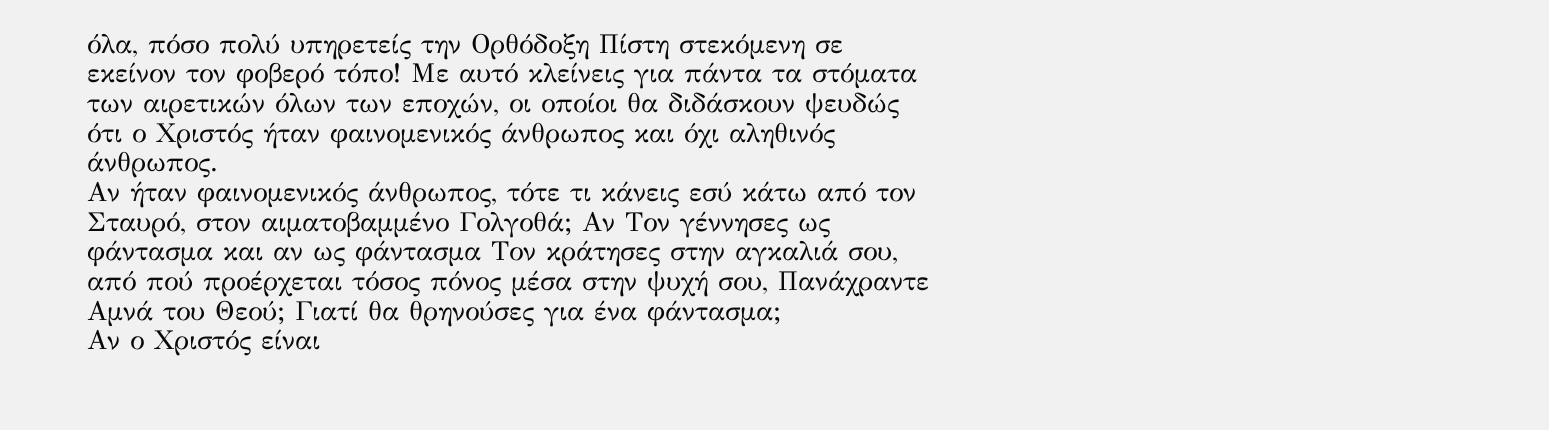όλα, πόσο πολύ υπηρετείς την Ορθόδοξη Πίστη στεκόμενη σε εκείνον τον φοβερό τόπο! Με αυτό κλείνεις για πάντα τα στόματα των αιρετικών όλων των εποχών, οι οποίοι θα διδάσκουν ψευδώς ότι ο Χριστός ήταν φαινομενικός άνθρωπος και όχι αληθινός άνθρωπος.
Αν ήταν φαινομενικός άνθρωπος, τότε τι κάνεις εσύ κάτω από τον Σταυρό, στον αιματοβαμμένο Γολγοθά; Αν Τον γέννησες ως φάντασμα και αν ως φάντασμα Τον κράτησες στην αγκαλιά σου, από πού προέρχεται τόσος πόνος μέσα στην ψυχή σου, Πανάχραντε Αμνά του Θεού; Γιατί θα θρηνούσες για ένα φάντασμα;
Αν ο Χριστός είναι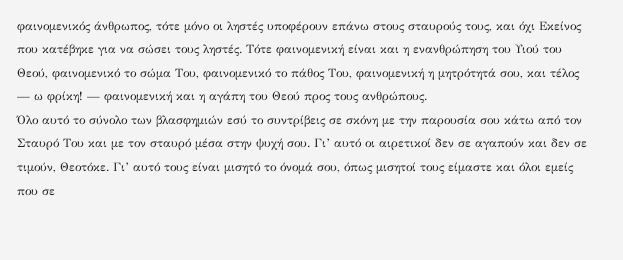φαινομενικός άνθρωπος, τότε μόνο οι ληστές υποφέρουν επάνω στους σταυρούς τους, και όχι Εκείνος που κατέβηκε για να σώσει τους ληστές. Τότε φαινομενική είναι και η ενανθρώπηση του Υιού του Θεού, φαινομενικό το σώμα Του, φαινομενικό το πάθος Του, φαινομενική η μητρότητά σου, και τέλος — ω φρίκη! — φαινομενική και η αγάπη του Θεού προς τους ανθρώπους.
Όλο αυτό το σύνολο των βλασφημιών εσύ το συντρίβεις σε σκόνη με την παρουσία σου κάτω από τον Σταυρό Του και με τον σταυρό μέσα στην ψυχή σου. Γι’ αυτό οι αιρετικοί δεν σε αγαπούν και δεν σε τιμούν, Θεοτόκε. Γι’ αυτό τους είναι μισητό το όνομά σου, όπως μισητοί τους είμαστε και όλοι εμείς που σε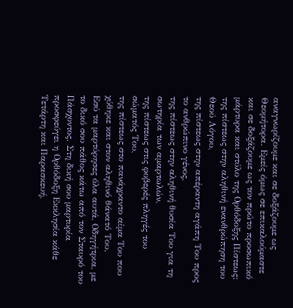αναγνωρίζουμε και σε δοξάζουμε ως Θεομήτορα. Εμείς όμως σε επικαλούμαστε και σε δοξάζουμε ως τον πρώτο προσωπικό μάρτυρα και στύλο της Ορθόδοξης Πίστεως:
της πίστεως στην αληθινή ενανθρώπηση του Θεού Λόγου,
της πίστεως στην απέραντη αγάπη Του προς το ανθρώπινο γένος,
της πίστεως στην αληθινή θυσία Του για τη σωτηρία των αμαρτωλών,
της πίστεως στις φοβερές πληγές του σώματός Του,
της πίστεως στο πανάχραντο αίμα Του που χύθηκε και στον αληθινό θάνατό Του.
Εσύ τα μαρτύρησες όλα αυτά, Οδηγήτρια, με το δικό σου πάθος κάτω από τον Σταυρό του Πάσχοντος. Στη δική σου μαρτυρία προσφεύγει η Ορθόδοξη Εκκλησία κάθε Τετάρτη και Παρασκευή,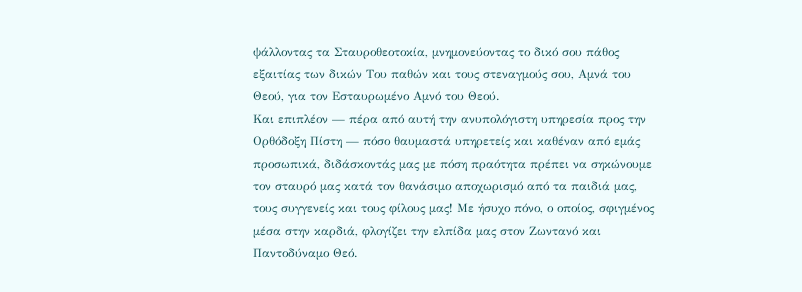ψάλλοντας τα Σταυροθεοτοκία, μνημονεύοντας το δικό σου πάθος εξαιτίας των δικών Του παθών και τους στεναγμούς σου, Αμνά του Θεού, για τον Εσταυρωμένο Αμνό του Θεού.
Και επιπλέον — πέρα από αυτή την ανυπολόγιστη υπηρεσία προς την Ορθόδοξη Πίστη — πόσο θαυμαστά υπηρετείς και καθέναν από εμάς προσωπικά, διδάσκοντάς μας με πόση πραότητα πρέπει να σηκώνουμε τον σταυρό μας κατά τον θανάσιμο αποχωρισμό από τα παιδιά μας, τους συγγενείς και τους φίλους μας! Με ήσυχο πόνο, ο οποίος, σφιγμένος μέσα στην καρδιά, φλογίζει την ελπίδα μας στον Ζωντανό και Παντοδύναμο Θεό.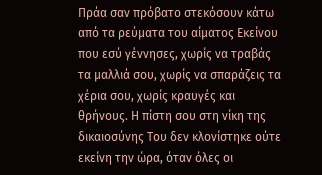Πράα σαν πρόβατο στεκόσουν κάτω από τα ρεύματα του αίματος Εκείνου που εσύ γέννησες, χωρίς να τραβάς τα μαλλιά σου, χωρίς να σπαράζεις τα χέρια σου, χωρίς κραυγές και θρήνους. Η πίστη σου στη νίκη της δικαιοσύνης Του δεν κλονίστηκε ούτε εκείνη την ώρα, όταν όλες οι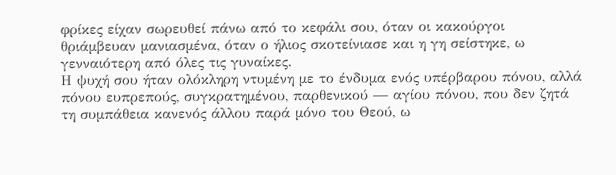φρίκες είχαν σωρευθεί πάνω από το κεφάλι σου, όταν οι κακούργοι θριάμβευαν μανιασμένα, όταν ο ήλιος σκοτείνιασε και η γη σείστηκε, ω γενναιότερη από όλες τις γυναίκες.
Η ψυχή σου ήταν ολόκληρη ντυμένη με το ένδυμα ενός υπέρβαρου πόνου, αλλά πόνου ευπρεπούς, συγκρατημένου, παρθενικού — αγίου πόνου, που δεν ζητά τη συμπάθεια κανενός άλλου παρά μόνο του Θεού, ω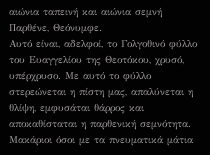αιώνια ταπεινή και αιώνια σεμνή Παρθένε, Θεόνυμφε.
Αυτό είναι, αδελφοί, το Γολγοθινό φύλλο του Ευαγγελίου της Θεοτόκου, χρυσό, υπέρχρυσο. Με αυτό το φύλλο στερεώνεται η πίστη μας, απαλύνεται η θλίψη, εμφυσάται θάρρος και αποκαθίσταται η παρθενική σεμνότητα. Μακάριοι όσοι με τα πνευματικά μάτια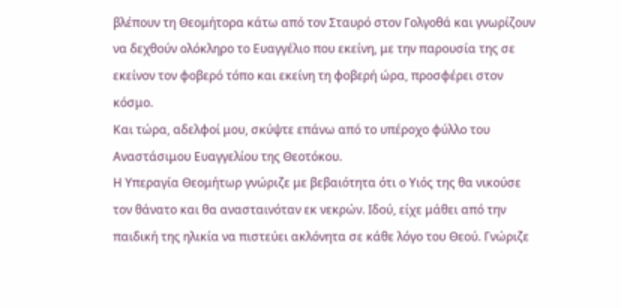βλέπουν τη Θεομήτορα κάτω από τον Σταυρό στον Γολγοθά και γνωρίζουν να δεχθούν ολόκληρο το Ευαγγέλιο που εκείνη, με την παρουσία της σε εκείνον τον φοβερό τόπο και εκείνη τη φοβερή ώρα, προσφέρει στον κόσμο.
Και τώρα, αδελφοί μου, σκύψτε επάνω από το υπέροχο φύλλο του Αναστάσιμου Ευαγγελίου της Θεοτόκου.
Η Υπεραγία Θεομήτωρ γνώριζε με βεβαιότητα ότι ο Υιός της θα νικούσε τον θάνατο και θα ανασταινόταν εκ νεκρών. Ιδού, είχε μάθει από την παιδική της ηλικία να πιστεύει ακλόνητα σε κάθε λόγο του Θεού. Γνώριζε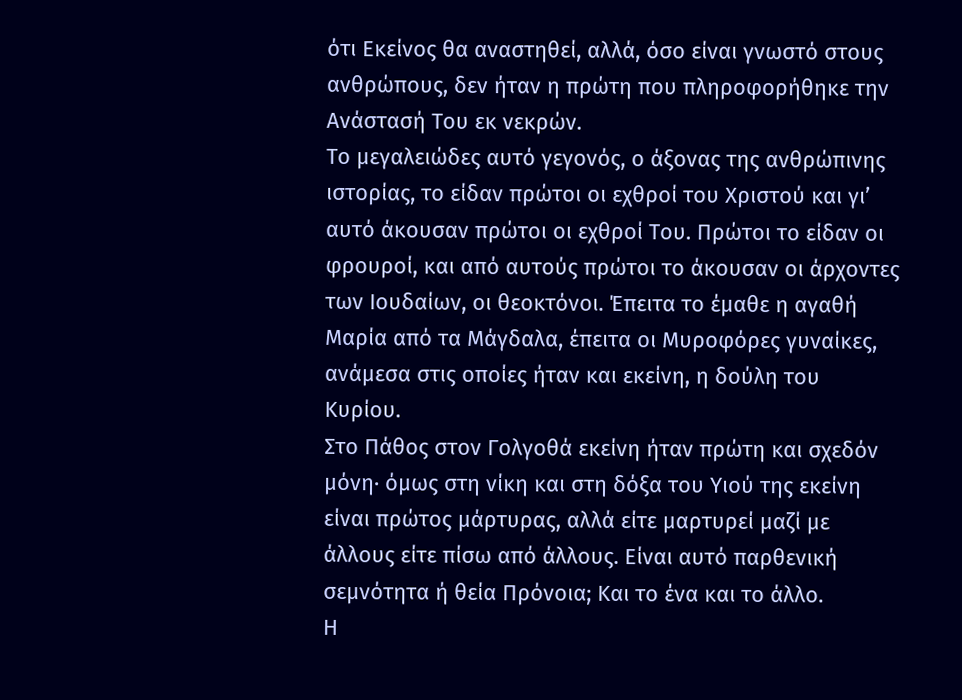ότι Εκείνος θα αναστηθεί, αλλά, όσο είναι γνωστό στους ανθρώπους, δεν ήταν η πρώτη που πληροφορήθηκε την Ανάστασή Του εκ νεκρών.
Το μεγαλειώδες αυτό γεγονός, ο άξονας της ανθρώπινης ιστορίας, το είδαν πρώτοι οι εχθροί του Χριστού και γι’ αυτό άκουσαν πρώτοι οι εχθροί Του. Πρώτοι το είδαν οι φρουροί, και από αυτούς πρώτοι το άκουσαν οι άρχοντες των Ιουδαίων, οι θεοκτόνοι. Έπειτα το έμαθε η αγαθή Μαρία από τα Μάγδαλα, έπειτα οι Μυροφόρες γυναίκες, ανάμεσα στις οποίες ήταν και εκείνη, η δούλη του Κυρίου.
Στο Πάθος στον Γολγοθά εκείνη ήταν πρώτη και σχεδόν μόνη· όμως στη νίκη και στη δόξα του Υιού της εκείνη είναι πρώτος μάρτυρας, αλλά είτε μαρτυρεί μαζί με άλλους είτε πίσω από άλλους. Είναι αυτό παρθενική σεμνότητα ή θεία Πρόνοια; Και το ένα και το άλλο.
Η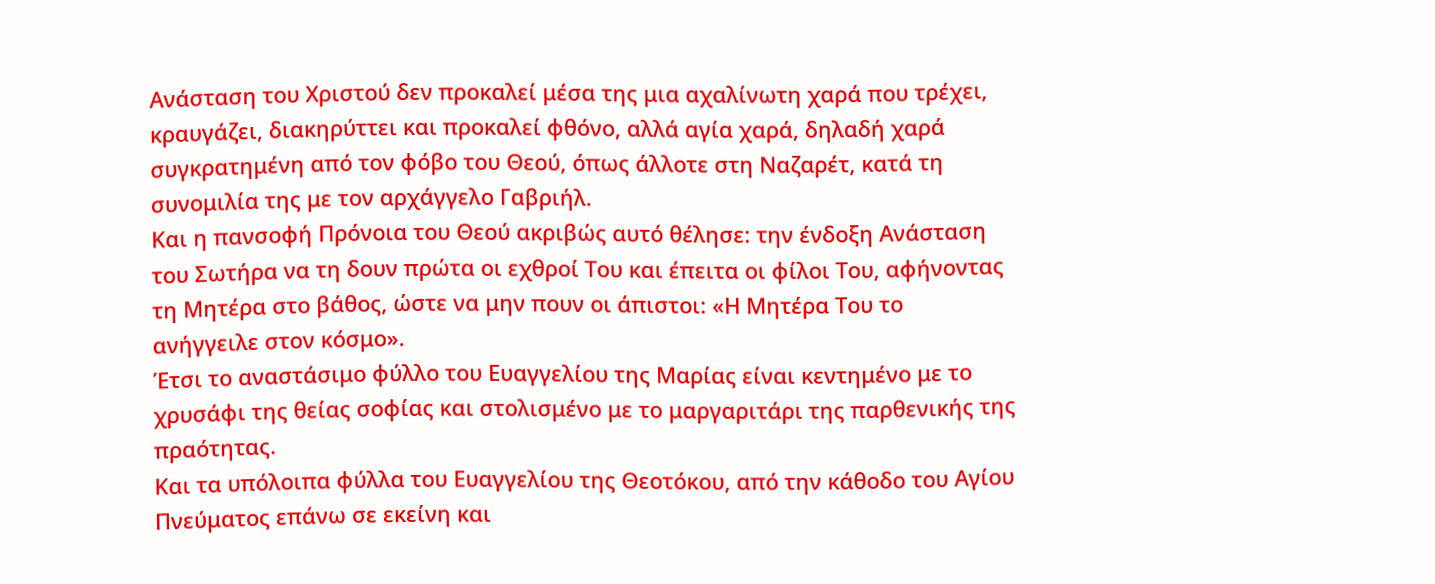Ανάσταση του Χριστού δεν προκαλεί μέσα της μια αχαλίνωτη χαρά που τρέχει, κραυγάζει, διακηρύττει και προκαλεί φθόνο, αλλά αγία χαρά, δηλαδή χαρά συγκρατημένη από τον φόβο του Θεού, όπως άλλοτε στη Ναζαρέτ, κατά τη συνομιλία της με τον αρχάγγελο Γαβριήλ.
Και η πανσοφή Πρόνοια του Θεού ακριβώς αυτό θέλησε: την ένδοξη Ανάσταση του Σωτήρα να τη δουν πρώτα οι εχθροί Του και έπειτα οι φίλοι Του, αφήνοντας τη Μητέρα στο βάθος, ώστε να μην πουν οι άπιστοι: «Η Μητέρα Του το ανήγγειλε στον κόσμο».
Έτσι το αναστάσιμο φύλλο του Ευαγγελίου της Μαρίας είναι κεντημένο με το χρυσάφι της θείας σοφίας και στολισμένο με το μαργαριτάρι της παρθενικής της πραότητας.
Και τα υπόλοιπα φύλλα του Ευαγγελίου της Θεοτόκου, από την κάθοδο του Αγίου Πνεύματος επάνω σε εκείνη και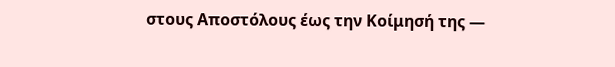στους Αποστόλους έως την Κοίμησή της —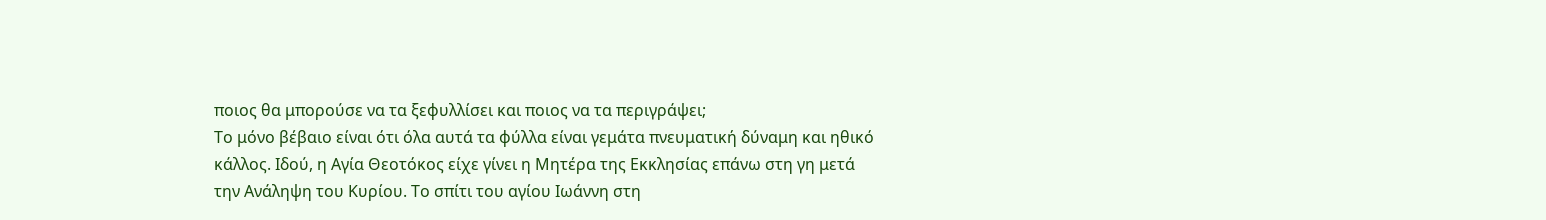ποιος θα μπορούσε να τα ξεφυλλίσει και ποιος να τα περιγράψει;
Το μόνο βέβαιο είναι ότι όλα αυτά τα φύλλα είναι γεμάτα πνευματική δύναμη και ηθικό κάλλος. Ιδού, η Αγία Θεοτόκος είχε γίνει η Μητέρα της Εκκλησίας επάνω στη γη μετά την Ανάληψη του Κυρίου. Το σπίτι του αγίου Ιωάννη στη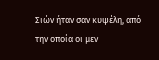Σιών ήταν σαν κυψέλη, από την οποία οι μεν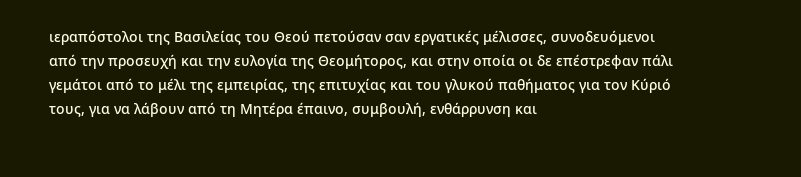ιεραπόστολοι της Βασιλείας του Θεού πετούσαν σαν εργατικές μέλισσες, συνοδευόμενοι από την προσευχή και την ευλογία της Θεομήτορος, και στην οποία οι δε επέστρεφαν πάλι γεμάτοι από το μέλι της εμπειρίας, της επιτυχίας και του γλυκού παθήματος για τον Κύριό τους, για να λάβουν από τη Μητέρα έπαινο, συμβουλή, ενθάρρυνση και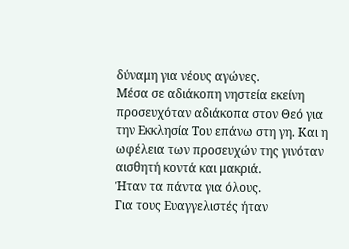δύναμη για νέους αγώνες.
Μέσα σε αδιάκοπη νηστεία εκείνη προσευχόταν αδιάκοπα στον Θεό για την Εκκλησία Του επάνω στη γη. Και η ωφέλεια των προσευχών της γινόταν αισθητή κοντά και μακριά.
Ήταν τα πάντα για όλους.
Για τους Ευαγγελιστές ήταν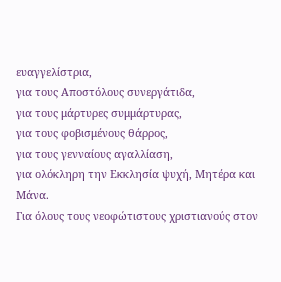ευαγγελίστρια,
για τους Αποστόλους συνεργάτιδα,
για τους μάρτυρες συμμάρτυρας,
για τους φοβισμένους θάρρος,
για τους γενναίους αγαλλίαση,
για ολόκληρη την Εκκλησία ψυχή, Μητέρα και Μάνα.
Για όλους τους νεοφώτιστους χριστιανούς στον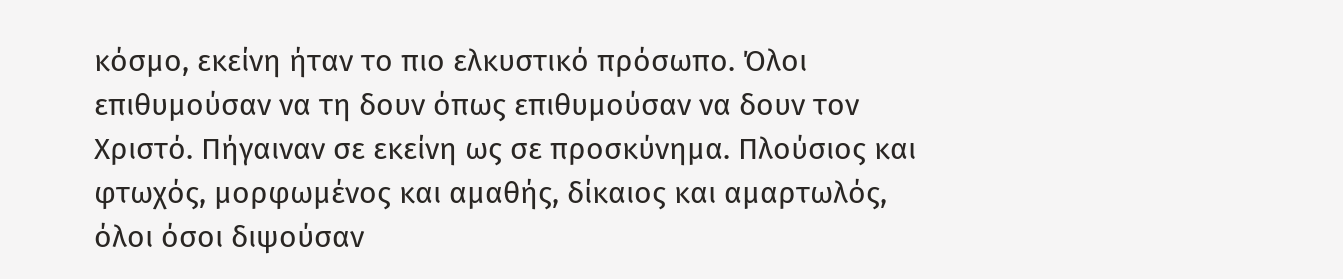κόσμο, εκείνη ήταν το πιο ελκυστικό πρόσωπο. Όλοι επιθυμούσαν να τη δουν όπως επιθυμούσαν να δουν τον Χριστό. Πήγαιναν σε εκείνη ως σε προσκύνημα. Πλούσιος και φτωχός, μορφωμένος και αμαθής, δίκαιος και αμαρτωλός, όλοι όσοι διψούσαν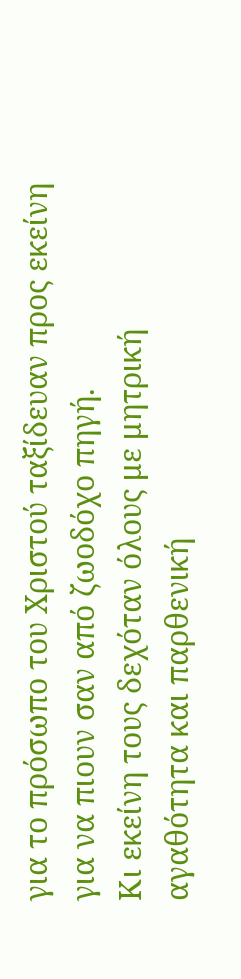για το πρόσωπο του Χριστού ταξίδευαν προς εκείνη για να πιουν σαν από ζωοδόχο πηγή.
Κι εκείνη τους δεχόταν όλους με μητρική αγαθότητα και παρθενική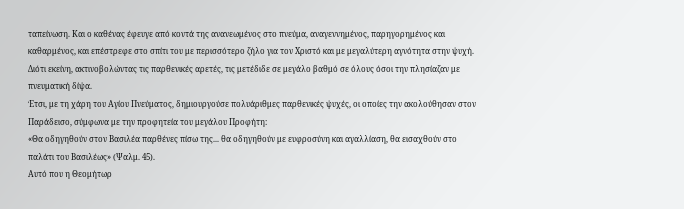ταπείνωση. Και ο καθένας έφευγε από κοντά της ανανεωμένος στο πνεύμα, αναγεννημένος, παρηγορημένος και καθαρμένος, και επέστρεφε στο σπίτι του με περισσότερο ζήλο για τον Χριστό και με μεγαλύτερη αγνότητα στην ψυχή.
Διότι εκείνη, ακτινοβολώντας τις παρθενικές αρετές, τις μετέδιδε σε μεγάλο βαθμό σε όλους όσοι την πλησίαζαν με πνευματική δίψα.
Έτσι, με τη χάρη του Αγίου Πνεύματος, δημιουργούσε πολυάριθμες παρθενικές ψυχές, οι οποίες την ακολούθησαν στον Παράδεισο, σύμφωνα με την προφητεία του μεγάλου Προφήτη:
«Θα οδηγηθούν στον Βασιλέα παρθένες πίσω της... θα οδηγηθούν με ευφροσύνη και αγαλλίαση, θα εισαχθούν στο παλάτι του Βασιλέως» (Ψαλμ. 45).
Αυτό που η Θεομήτωρ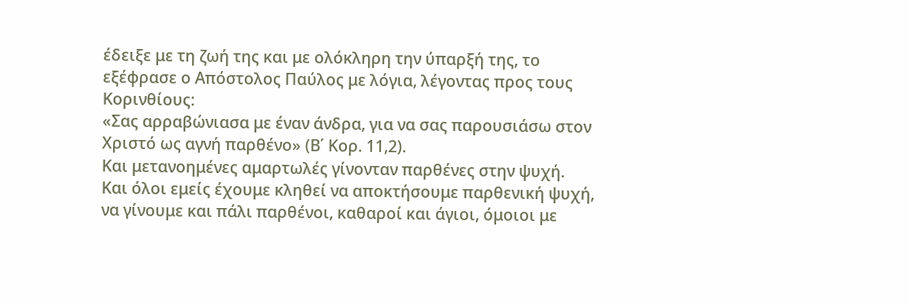έδειξε με τη ζωή της και με ολόκληρη την ύπαρξή της, το εξέφρασε ο Απόστολος Παύλος με λόγια, λέγοντας προς τους Κορινθίους:
«Σας αρραβώνιασα με έναν άνδρα, για να σας παρουσιάσω στον Χριστό ως αγνή παρθένο» (Β΄ Κορ. 11,2).
Και μετανοημένες αμαρτωλές γίνονταν παρθένες στην ψυχή.
Και όλοι εμείς έχουμε κληθεί να αποκτήσουμε παρθενική ψυχή, να γίνουμε και πάλι παρθένοι, καθαροί και άγιοι, όμοιοι με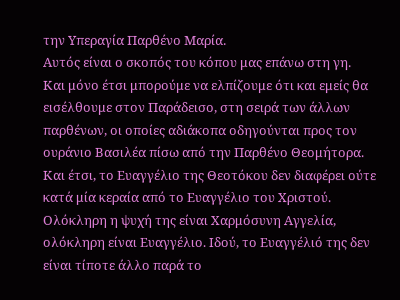την Υπεραγία Παρθένο Μαρία.
Αυτός είναι ο σκοπός του κόπου μας επάνω στη γη.
Και μόνο έτσι μπορούμε να ελπίζουμε ότι και εμείς θα εισέλθουμε στον Παράδεισο, στη σειρά των άλλων παρθένων, οι οποίες αδιάκοπα οδηγούνται προς τον ουράνιο Βασιλέα πίσω από την Παρθένο Θεομήτορα.
Και έτσι, το Ευαγγέλιο της Θεοτόκου δεν διαφέρει ούτε κατά μία κεραία από το Ευαγγέλιο του Χριστού. Ολόκληρη η ψυχή της είναι Χαρμόσυνη Αγγελία, ολόκληρη είναι Ευαγγέλιο. Ιδού, το Ευαγγέλιό της δεν είναι τίποτε άλλο παρά το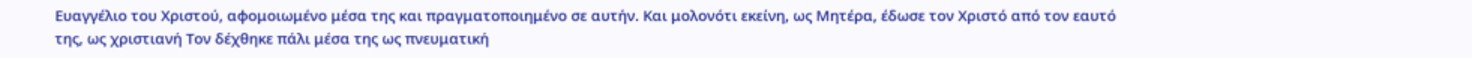Ευαγγέλιο του Χριστού, αφομοιωμένο μέσα της και πραγματοποιημένο σε αυτήν. Και μολονότι εκείνη, ως Μητέρα, έδωσε τον Χριστό από τον εαυτό της, ως χριστιανή Τον δέχθηκε πάλι μέσα της ως πνευματική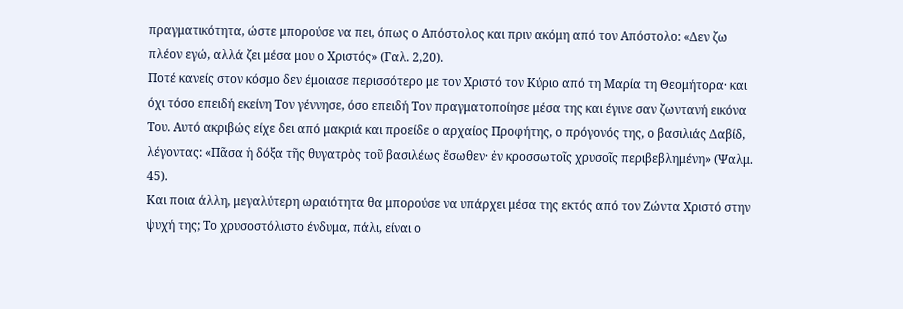πραγματικότητα, ώστε μπορούσε να πει, όπως ο Απόστολος και πριν ακόμη από τον Απόστολο: «Δεν ζω πλέον εγώ, αλλά ζει μέσα μου ο Χριστός» (Γαλ. 2,20).
Ποτέ κανείς στον κόσμο δεν έμοιασε περισσότερο με τον Χριστό τον Κύριο από τη Μαρία τη Θεομήτορα· και όχι τόσο επειδή εκείνη Τον γέννησε, όσο επειδή Τον πραγματοποίησε μέσα της και έγινε σαν ζωντανή εικόνα Του. Αυτό ακριβώς είχε δει από μακριά και προείδε ο αρχαίος Προφήτης, ο πρόγονός της, ο βασιλιάς Δαβίδ, λέγοντας: «Πᾶσα ἡ δόξα τῆς θυγατρὸς τοῦ βασιλέως ἔσωθεν· ἐν κροσσωτοῖς χρυσοῖς περιβεβλημένη» (Ψαλμ. 45).
Και ποια άλλη, μεγαλύτερη ωραιότητα θα μπορούσε να υπάρχει μέσα της εκτός από τον Ζώντα Χριστό στην ψυχή της; Το χρυσοστόλιστο ένδυμα, πάλι, είναι ο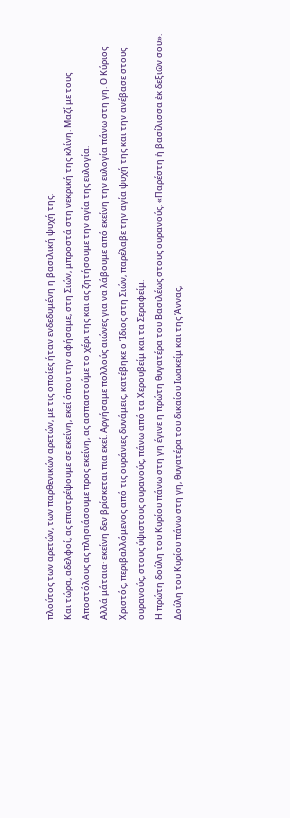πλούτος των αρετών, των παρθενικών αρετών, με τις οποίες ήταν ενδεδυμένη η βασιλική ψυχή της.
Και τώρα, αδελφοί, ας επιστρέψουμε σε εκείνη, εκεί όπου την αφήσαμε, στη Σιών, μπροστά στη νεκρική της κλίνη. Μαζί με τους Αποστόλους ας πλησιάσουμε προς εκείνη, ας ασπαστούμε το χέρι της και ας ζητήσουμε την αγία της ευλογία.
Αλλά μάταια· εκείνη δεν βρίσκεται πια εκεί. Αργήσαμε πολλούς αιώνες για να λάβουμε από εκείνη την ευλογία πάνω στη γη. Ο Κύριος Χριστός, περιβαλλόμενος από τις ουράνιες δυνάμεις, κατέβηκε ο Ίδιος στη Σιών, παρέλαβε την αγία ψυχή της και την ανέβασε στους ουρανούς, στους ύψιστους ουρανούς, πάνω από τα Χερουβείμ και τα Σεραφείμ.
Η πρώτη δούλη του Κυρίου πάνω στη γη έγινε η πρώτη θυγατέρα του Βασιλέως στους ουρανούς. «Παρέστη ἡ βασίλισσα ἐκ δεξιῶν σου».
Δούλη του Κυρίου πάνω στη γη, θυγατέρα του δικαίου Ιωακείμ και της Άννας,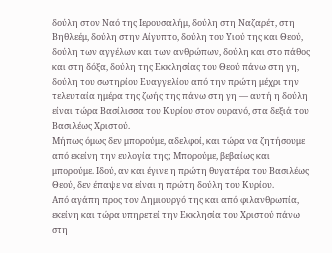δούλη στον Ναό της Ιερουσαλήμ, δούλη στη Ναζαρέτ, στη Βηθλεέμ, δούλη στην Αίγυπτο, δούλη του Υιού της και Θεού, δούλη των αγγέλων και των ανθρώπων, δούλη και στο πάθος και στη δόξα, δούλη της Εκκλησίας του Θεού πάνω στη γη, δούλη του σωτηρίου Ευαγγελίου από την πρώτη μέχρι την τελευταία ημέρα της ζωής της πάνω στη γη — αυτή η δούλη είναι τώρα Βασίλισσα του Κυρίου στον ουρανό, στα δεξιά του Βασιλέως Χριστού.
Μήπως όμως δεν μπορούμε, αδελφοί, και τώρα να ζητήσουμε από εκείνη την ευλογία της; Μπορούμε, βεβαίως και μπορούμε. Ιδού, αν και έγινε η πρώτη θυγατέρα του Βασιλέως Θεού, δεν έπαψε να είναι η πρώτη δούλη του Κυρίου.
Από αγάπη προς τον Δημιουργό της και από φιλανθρωπία, εκείνη και τώρα υπηρετεί την Εκκλησία του Χριστού πάνω στη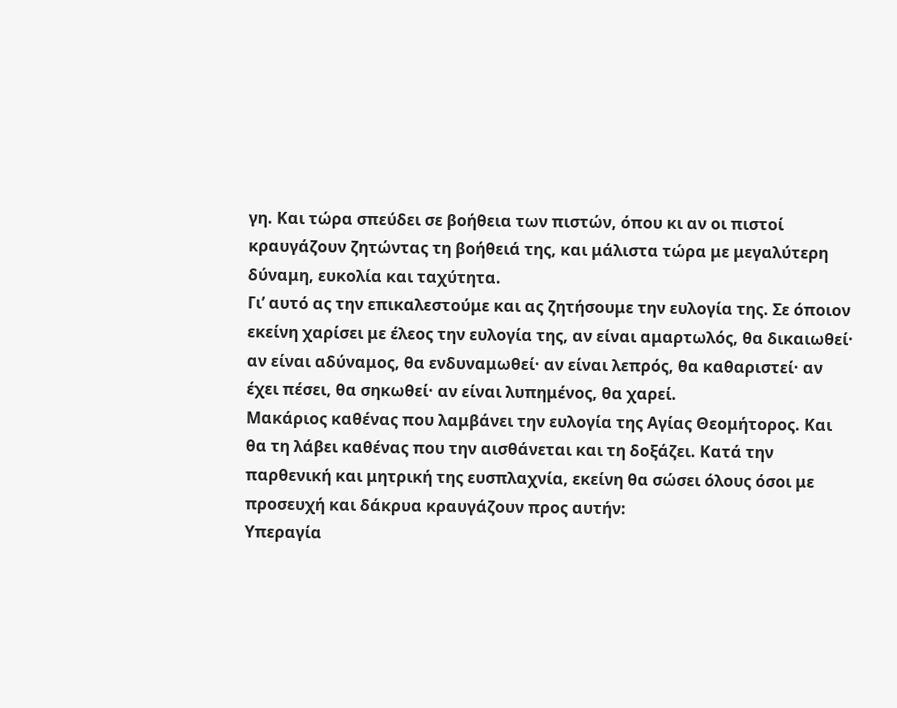γη. Και τώρα σπεύδει σε βοήθεια των πιστών, όπου κι αν οι πιστοί κραυγάζουν ζητώντας τη βοήθειά της, και μάλιστα τώρα με μεγαλύτερη δύναμη, ευκολία και ταχύτητα.
Γι’ αυτό ας την επικαλεστούμε και ας ζητήσουμε την ευλογία της. Σε όποιον εκείνη χαρίσει με έλεος την ευλογία της, αν είναι αμαρτωλός, θα δικαιωθεί· αν είναι αδύναμος, θα ενδυναμωθεί· αν είναι λεπρός, θα καθαριστεί· αν έχει πέσει, θα σηκωθεί· αν είναι λυπημένος, θα χαρεί.
Μακάριος καθένας που λαμβάνει την ευλογία της Αγίας Θεομήτορος. Και θα τη λάβει καθένας που την αισθάνεται και τη δοξάζει. Κατά την παρθενική και μητρική της ευσπλαχνία, εκείνη θα σώσει όλους όσοι με προσευχή και δάκρυα κραυγάζουν προς αυτήν:
Υπεραγία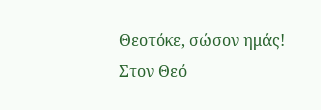Θεοτόκε, σώσον ημάς!
Στον Θεό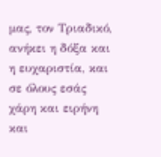μας, τον Τριαδικό, ανήκει η δόξα και η ευχαριστία, και σε όλους εσάς χάρη και ειρήνη και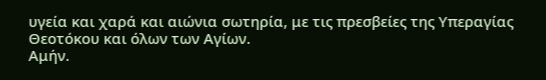υγεία και χαρά και αιώνια σωτηρία, με τις πρεσβείες της Υπεραγίας Θεοτόκου και όλων των Αγίων.
Αμήν.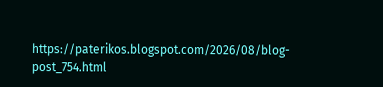https://paterikos.blogspot.com/2026/08/blog-post_754.html